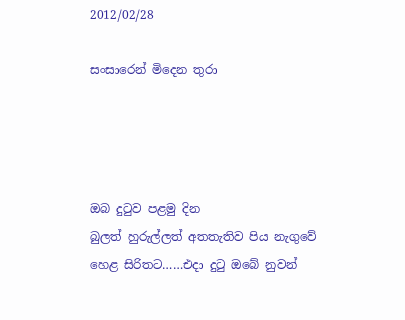2012/02/28

සංසාරෙන් මිදෙන තුරා




ඔබ දුටුව පළමු දින
බුලත් හුරුල්ලත් අතතැතිව පිය නැගුවේ
හෙළ සිරිතට……එදා දුටු ඔබේ නුවන්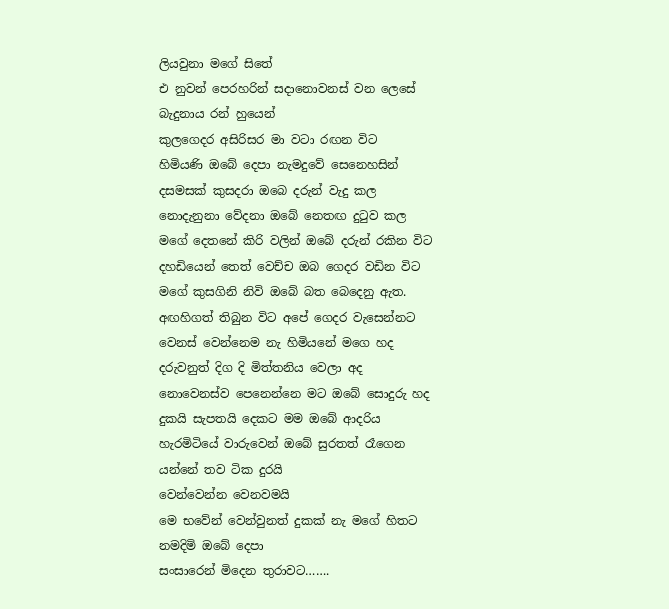ලියවුනා මගේ සිතේ
එ නුවන් පෙරහරින් සදානොවනස් වන ලෙසේ
බැදුනාය රන් හුයෙන්
කුලගෙදර අසිරිසර මා වටා රඟන විට
හිමියණි ඔබේ දෙපා නැමදුවේ සෙනෙහසින්
දසමසක් කුසදරා ඔබෙ දරුන් වැදු කල
නොදැනුනා වේදනා ඔබේ නෙතඟ දුටුව කල
මගේ දෙතනේ කිරි වලින් ඔබේ දරුන් රකින විට
දහඩියෙන් තෙත් වෙච්ච ඔබ ගෙදර වඩින විට
මගේ කුසගිනි නිවි ඔබේ බත බෙදෙනු ඇත.
අඟහිගත් තිබුන විට අපේ ගෙදර වැසෙන්නට
වෙනස් වෙන්නෙම නැ හිමියනේ මගෙ හද
දරුවනුත් දිග දි මිත්තනිය වෙලා අද
නොවෙනස්ව පෙනෙන්නෙ මට ඔබේ සොදුරු හද
දුකයි සැපතයි දෙකට මම ඔබේ ආදරිය
හැරමිටියේ වාරුවෙන් ඔබේ සුරතත් රෑගෙන
යන්නේ තව ටික දුරයි
වෙන්වෙන්න වෙනවමයි
මෙ භවේන් වෙන්වුනත් දුකක් නැ මගේ හිතට
නමදිමි ඔබේ දෙපා
සංසාරෙන් මිදෙන තුරාවට…….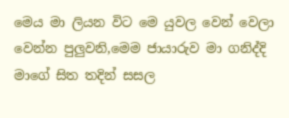මෙය මා ලියන විට මෙ යුවල වෙන් වෙලා වෙන්න පුලුවනි,මෙම ජායාරුව මා ගනිද්දි මාගේ සිත තදින් සසල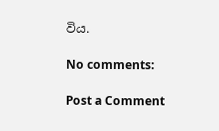විය.

No comments:

Post a Comment